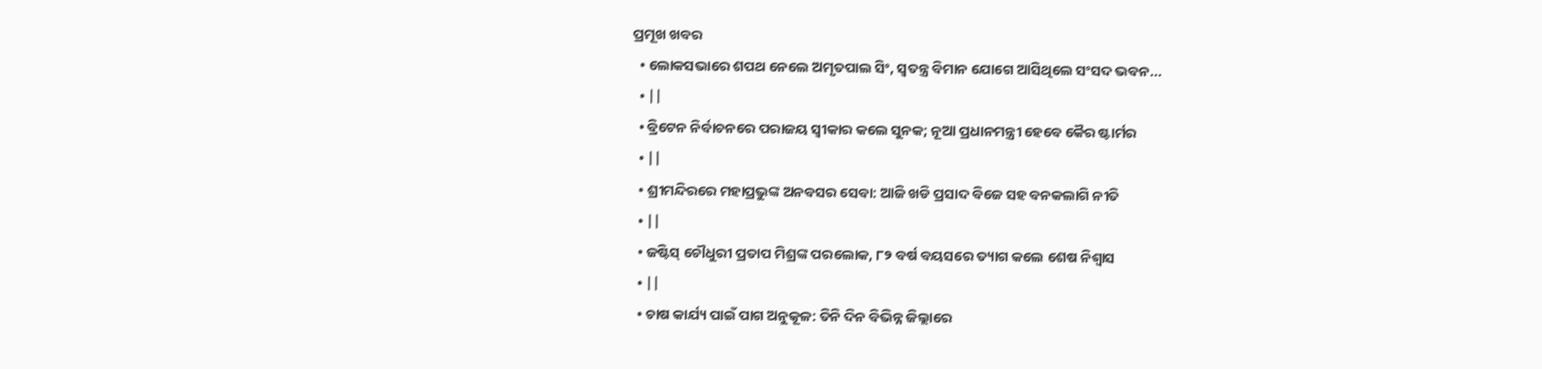ପ୍ରମୂଖ ଖବର
  • ଲୋକସଭାରେ ଶପଥ ନେଲେ ଅମୃତପାଲ ସିଂ, ସ୍ବତନ୍ତ୍ର ବିମାନ ଯୋଗେ ଆସିଥିଲେ ସଂସଦ ଭବନ...
  • ||
  • ବ୍ରିଟେନ ନିର୍ବାଚନରେ ପରାଜୟ ସ୍ୱୀକାର କଲେ ସୁନକ; ନୂଆ ପ୍ରଧାନମନ୍ତ୍ରୀ ହେବେ କୈର ଷ୍ଟାର୍ମର
  • ||
  • ଶ୍ରୀମନ୍ଦିରରେ ମହାପ୍ରଭୁଙ୍କ ଅନବସର ସେବା: ଆଜି ଖଡି ପ୍ରସାଦ ବିଜେ ସହ ବନକଲାଗି ନୀତି
  • ||
  • ଜଷ୍ଟିସ୍ ଚୌଧୁରୀ ପ୍ରତାପ ମିଶ୍ରଙ୍କ ପରଲୋକ, ୮୨ ବର୍ଷ ବୟସରେ ତ୍ୟାଗ କଲେ ଶେଷ ନିଶ୍ୱାସ
  • ||
  • ଚାଷ କାର୍ଯ୍ୟ ପାଇଁ ପାଗ ଅନୁକୂଳ: ତିନି ଦିନ ବିଭିନ୍ନ ଜିଲ୍ଲାରେ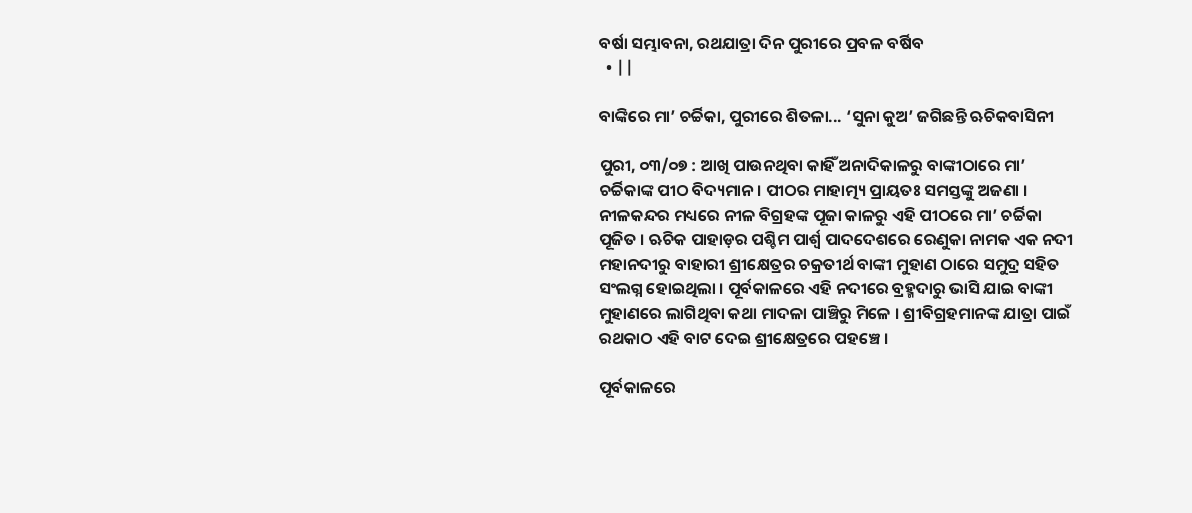ବର୍ଷା ସମ୍ଭାବନା, ରଥଯାତ୍ରା ଦିନ ପୁରୀରେ ପ୍ରବଳ ବର୍ଷିବ
  • ||

ବାଙ୍କିରେ ମା’ ଚର୍ଚ୍ଚିକା, ପୁରୀରେ ଶିତଳା... ‘ସୁନା କୁଅ’ ଜଗିଛନ୍ତି ଋଚିକବାସିନୀ

ପୁରୀ, ୦୩/୦୭ : ଆଖି ପାଉନଥିବା କାହିଁ ଅନାଦିକାଳରୁ ବାଙ୍କୀଠାରେ ମା’ ଚର୍ଚ୍ଚିକାଙ୍କ ପୀଠ ବିଦ୍ୟମାନ। ପୀଠର ମାହାତ୍ମ୍ୟ ପ୍ରାୟତଃ ସମସ୍ତଙ୍କୁ ଅଜଣା । ନୀଳକନ୍ଦର ମଧ୍ୟରେ ନୀଳ ବିଗ୍ରହଙ୍କ ପୂଜା କାଳରୁ ଏହି ପୀଠରେ ମା’ ଚର୍ଚ୍ଚିକା ପୂଜିତ । ଋଚିକ ପାହାଡ଼ର ପଶ୍ଚିମ ପାର୍ଶ୍ୱ ପାଦଦେଶରେ ରେଣୁକା ନାମକ ଏକ ନଦୀ ମହାନଦୀରୁ ବାହାରୀ ଶ୍ରୀକ୍ଷେତ୍ରର ଚକ୍ରତୀର୍ଥ ବାଙ୍କୀ ମୁହାଣ ଠାରେ ସମୁଦ୍ର ସହିତ ସଂଲଗ୍ନ ହୋଇଥିଲା । ପୂର୍ବକାଳରେ ଏହି ନଦୀରେ ବ୍ରହ୍ମଦାରୁ ଭାସି ଯାଇ ବାଙ୍କୀ ମୁହାଣରେ ଲାଗିଥିବା କଥା ମାଦଳା ପାଞ୍ଚିରୁ ମିଳେ । ଶ୍ରୀବିଗ୍ରହମାନଙ୍କ ଯାତ୍ରା ପାଇଁ ରଥକାଠ ଏହି ବାଟ ଦେଇ ଶ୍ରୀକ୍ଷେତ୍ରରେ ପହଞ୍ଚେ ।

ପୂର୍ବକାଳରେ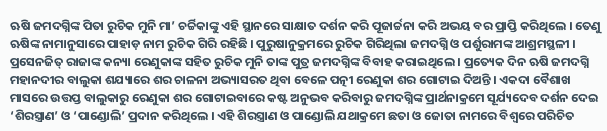ଋଷି ଜମଦଗ୍ନିଙ୍କ ପିତା ରୁଚିକ ମୁନି ମା’ ଚର୍ଚ୍ଚିକାଙ୍କୁ ଏହି ସ୍ଥାନରେ ସାକ୍ଷାତ ଦର୍ଶନ କରି ପୂଜାର୍ଚ୍ଚନା କରି ଅଭୟ ବର ପ୍ରାପ୍ତି କରିଥିଲେ । ତେଣୁ ଋଷିଙ୍କ ନାମାନୁସାରେ ପାହାଡ଼ ନାମ ରୁଚିକ ଗିରି ରହିଛି । ପୁରୁଷାନୁକ୍ରମରେ ରୁଚିକ ଗିରିଥିଲା ଜମଦଗ୍ନି ଓ ପର୍ଶୁରାମଙ୍କ ଆଶ୍ରମସ୍ଥଳୀ । ପ୍ରସେନଜିତ୍‌ ରାଜାଙ୍କ କନ୍ୟା ରେଣୁକାଙ୍କ ସହିତ ରୁଚିକ ମୁନି ତାଙ୍କ ପୁତ୍ର ଜମଦଗ୍ନିଙ୍କ ବିବାହ କରାଇଥିଲେ । ପ୍ରତ୍ୟେକ ଦିନ ଋଷି ଜମଦଗ୍ନି ମହାନଦୀର ବାଲୁକା ଶଯ୍ୟାରେ ଶର ଚାଳନା ଅଭ୍ୟାସରତ ଥିବା ବେଳେ ପତ୍ନୀ ରେଣୁକା ଶର ଗୋଟାଇ ଦିଅନ୍ତି । ଏକଦା ବୈଶାଖ ମାସରେ ଉତ୍ତପ୍ତ ବାଲୁକାରୁ ରେଣୁକା ଶର ଗୋଟାଇବାରେ କଷ୍ଟ ଅନୁଭବ କରିବାରୁ ଜମଦଗ୍ନିଙ୍କ ପ୍ରାର୍ଥନାକ୍ରମେ ସୂର୍ଯ୍ୟଦେବ ଦର୍ଶନ ଦେଇ ‘ଶିରସ୍ତ୍ରାଣ’ ଓ ‘ପାଣ୍ଡୋଲି’ ପ୍ରଦାନ କରିଥିଲେ । ଏହି ଶିରସ୍ତ୍ରାଣ ଓ ପାଣ୍ଡୋଲି ଯଥାକ୍ରମେ ଛତା ଓ ଜୋତା ନାମରେ ବିଶ୍ୱରେ ପରିଚିତ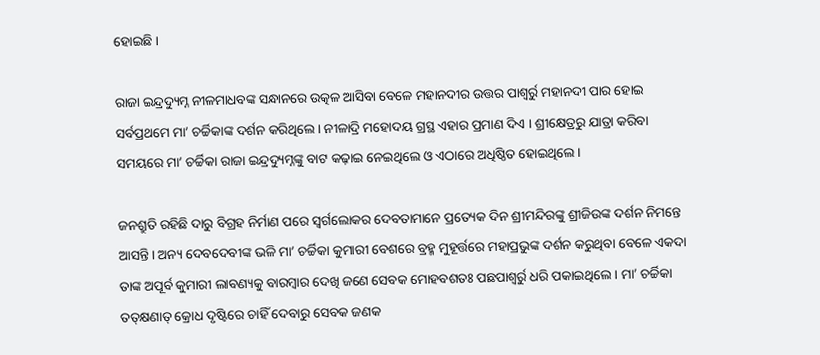ହୋଇଛି ।

ରାଜା ଇନ୍ଦ୍ରଦ୍ୟୁମ୍ନ ନୀଳମାଧବଙ୍କ ସନ୍ଧାନରେ ଉତ୍କଳ ଆସିବା ବେଳେ ମହାନଦୀର ଉତ୍ତର ପାଶ୍ୱର୍ରୁ ମହାନଦୀ ପାର ହୋଇ ସର୍ବପ୍ରଥମେ ମା’ ଚର୍ଚ୍ଚିକାଙ୍କ ଦର୍ଶନ କରିଥିଲେ। ନୀଳାଦ୍ରି ମହୋଦୟ ଗ୍ରସ୍ଥ ଏହାର ପ୍ରମାଣ ଦିଏ । ଶ୍ରୀକ୍ଷେତ୍ରରୁ ଯାତ୍ରା କରିବା ସମୟରେ ମା’ ଚର୍ଚ୍ଚିକା ରାଜା ଇନ୍ଦ୍ରଦ୍ୟୁମ୍ନଙ୍କୁ ବାଟ କଢ଼ାଇ ନେଇଥିଲେ ଓ ଏଠାରେ ଅଧିଷ୍ଠିତ ହୋଇଥିଲେ ।

ଜନଶ୍ରୁତି ରହିଛି ଦାରୁ ବିଗ୍ରହ ନିର୍ମାଣ ପରେ ସ୍ୱର୍ଗଲୋକର ଦେବତାମାନେ ପ୍ରତ୍ୟେକ ଦିନ ଶ୍ରୀମନ୍ଦିରଙ୍କୁ ଶ୍ରୀଜିଉଙ୍କ ଦର୍ଶନ ନିମନ୍ତେ ଆସନ୍ତି । ଅନ୍ୟ ଦେବଦେବୀଙ୍କ ଭଳି ମା’ ଚର୍ଚ୍ଚିକା କୁମାରୀ ବେଶରେ ବ୍ରହ୍ମ ମୁହୂର୍ତ୍ତରେ ମହାପ୍ରଭୁଙ୍କ ଦର୍ଶନ କରୁଥିବା ବେଳେ ଏକଦା ତାଙ୍କ ଅପୂର୍ବ କୁମାରୀ ଲାବଣ୍ୟକୁ ବାରମ୍ବାର ଦେଖି ଜଣେ ସେବକ ମୋହବଶତଃ ପଛପାଶ୍ୱର୍ରୁ ଧରି ପକାଇଥିଲେ । ମା’ ଚର୍ଚ୍ଚିକା ତତ୍‌କ୍ଷଣାତ୍‌ କ୍ରୋଧ ଦୃଷ୍ଟିରେ ଚାହିଁ ଦେବାରୁ ସେବକ ଜଣକ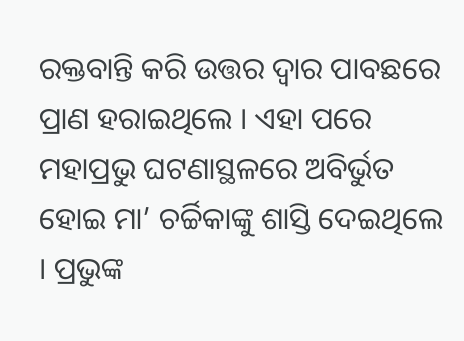ରକ୍ତବାନ୍ତି କରି ଉତ୍ତର ଦ୍ୱାର ପାବଛରେ ପ୍ରାଣ ହରାଇଥିଲେ । ଏହା ପରେ ମହାପ୍ରଭୁ ଘଟଣାସ୍ଥଳରେ ଅବିର୍ଭୁତ ହୋଇ ମା’ ଚର୍ଚ୍ଚିକାଙ୍କୁ ଶାସ୍ତି ଦେଇଥିଲେ । ପ୍ରଭୁଙ୍କ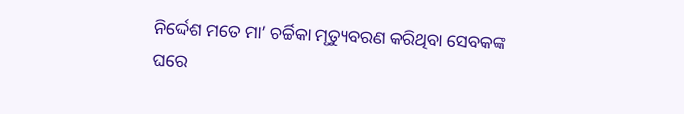ନିର୍ଦ୍ଦେଶ ମତେ ମା’ ଚର୍ଚ୍ଚିକା ମୃତ୍ୟୁବରଣ କରିଥିବା ସେବକଙ୍କ ଘରେ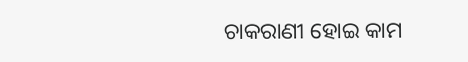ଚାକରାଣୀ ହୋଇ କାମ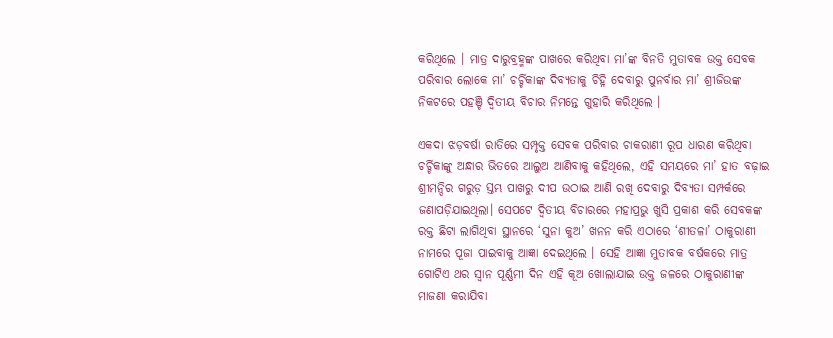କରିଥିଲେ । ମାତ୍ର ଦାରୁବ୍ରହ୍ମଙ୍କ ପାଖରେ କରିଥିବା ମା’ଙ୍କ ବିନତି ମୁତାବକ ଉକ୍ତ ସେବକ ପରିବାର ଲୋକେ ମା’ ଚର୍ଚ୍ଚିକାଙ୍କ ଦିବ୍ୟତାକୁ ଚିହ୍ନି ଦେବାରୁ ପୁନର୍ବାର ମା’ ଶ୍ରୀଜିଉଙ୍କ ନିକଟରେ ପହଞ୍ଚି ଦ୍ୱିତୀୟ ବିଚାର ନିମନ୍ତେ ଗୁହାରି କରିଥିଲେ ।

ଏକଦା ଝଡ଼ବର୍ଷା ରାତିରେ ସମ୍ପୃକ୍ତ ସେବକ ପରିବାର ଚାକରାଣୀ ରୂପ ଧାରଣ କରିଥିବା ଚର୍ଚ୍ଚିକାଙ୍କୁ ଅନ୍ଧାର ଭିତରେ ଆଲୁଅ ଆଣିବାକୁ କହିଥିଲେ, ଏହି ସମୟରେ ମା’ ହାତ ବଢ଼ାଇ ଶ୍ରୀମନ୍ଦିର ଗରୁଡ଼ ସ୍ତମ୍ଭ ପାଖରୁ ଦୀପ ଉଠାଇ ଆଣି ରଖି ଦେବାରୁ ଦିବ୍ୟତା ସମ୍ପର୍କରେ ଜଣାପଡ଼ିଯାଇଥିଲା। ସେପଟେ ଦ୍ୱିତୀୟ ବିଚାରରେ ମହାପ୍ରଭୁ ଖୁସି ପ୍ରକାଶ କରି ସେବକଙ୍କ ରକ୍ତ ଛିଟା ଲାଗିଥିବା ସ୍ଥାନରେ ‘ସୁନା କୁଅ’ ଖନନ କରି ଏଠାରେ ‘ଶୀତଳା’ ଠାକୁରାଣୀ ନାମରେ ପୂଜା ପାଇବାକୁ ଆଜ୍ଞା ଦେଇଥିଲେ । ସେହି ଆଜ୍ଞା ମୁତାବକ ବର୍ଷକରେ ମାତ୍ର ଗୋଟିଏ ଥର ସ୍ୱାନ ପୂର୍ଣ୍ଣମୀ ଦିନ ଏହି କୂଅ ଖୋଲାଯାଇ ଉକ୍ତ ଜଳରେ ଠାକୁରାଣୀଙ୍କ ମାଜଣା କରାଯିବା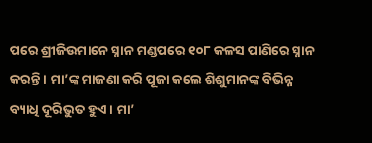ପରେ ଶ୍ରୀଜିଉମାନେ ସ୍ନାନ ମଣ୍ଡପରେ ୧୦୮ କଳସ ପାଣିରେ ସ୍ନାନ କରନ୍ତି । ମା’ଙ୍କ ମାଜଣା କରି ପୂଜା କଲେ ଶିଶୁମାନଙ୍କ ବିଭିନ୍ନ ବ୍ୟାଧି ଦୂରିଭୁତ ହୁଏ । ମା’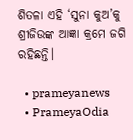ଶିତଳା ଏହି ‘ସୁନା କୁଅ’କୁ ଶ୍ରୀଜିଉଙ୍କ ଆଜ୍ଞା କ୍ରମେ ଜଗି ରହିଛନ୍ତି।

  • prameyanews
  • PrameyaOdia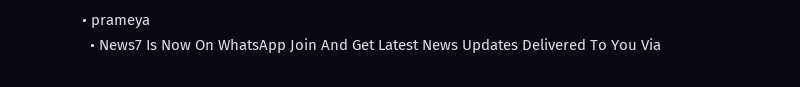• prameya
  • News7 Is Now On WhatsApp Join And Get Latest News Updates Delivered To You Via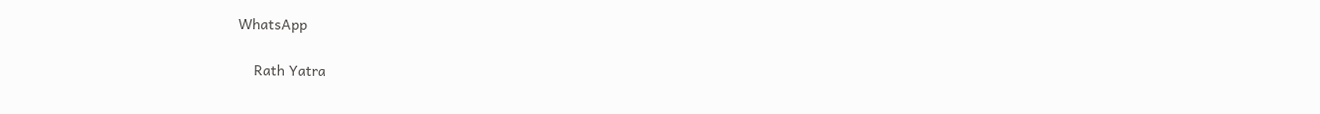WhatsApp

    Rath Yatra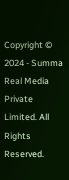Copyright © 2024 - Summa Real Media Private Limited. All Rights Reserved.